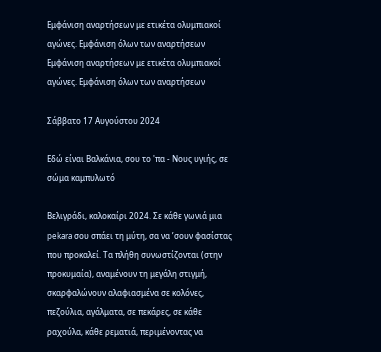Εμφάνιση αναρτήσεων με ετικέτα ολυμπιακοί αγώνες. Εμφάνιση όλων των αναρτήσεων
Εμφάνιση αναρτήσεων με ετικέτα ολυμπιακοί αγώνες. Εμφάνιση όλων των αναρτήσεων

Σάββατο 17 Αυγούστου 2024

Εδώ είναι Βαλκάνια, σου το 'πα - Νους υγιής, σε σώμα καμπυλωτό

Βελιγράδι, καλοκαίρι 2024. Σε κάθε γωνιά μια pekara σου σπάει τη μύτη, σα να ’σουν φασίστας που προκαλεί. Τα πλήθη συνωστίζονται (στην προκυμαία), αναμένουν τη μεγάλη στιγμή, σκαρφαλώνουν αλαφιασμένα σε κολόνες, πεζούλια, αγάλματα, σε πεκάρες, σε κάθε ραχούλα, κάθε ρεματιά, περιμένοντας να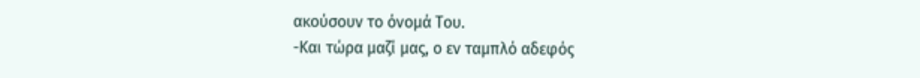ακούσουν το όνομά Του.
-Και τώρα μαζί μας, ο εν ταμπλό αδεφός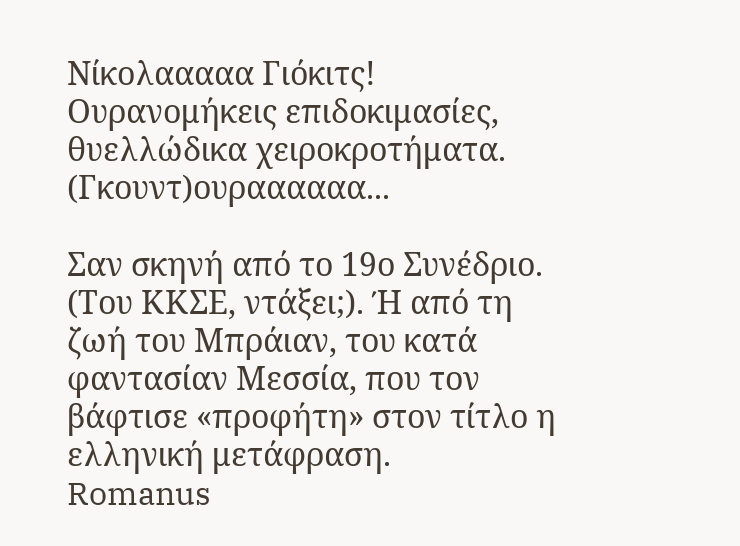Νίκολααααα Γιόκιτς!
Ουρανομήκεις επιδοκιμασίες, θυελλώδικα χειροκροτήματα. (Γκουντ)ουραααααα...

Σαν σκηνή από το 19ο Συνέδριο. (Του ΚΚΣΕ, ντάξει;). Ή από τη ζωή του Μπράιαν, του κατά φαντασίαν Μεσσία, που τον βάφτισε «προφήτη» στον τίτλο η ελληνική μετάφραση.
Romanus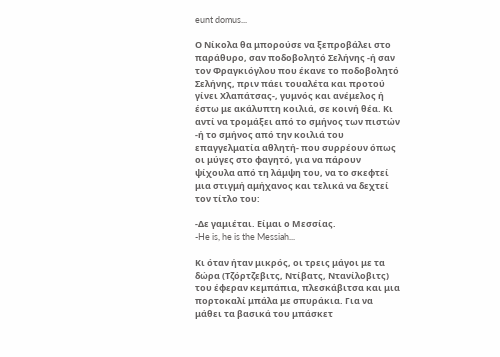eunt domus...

Ο Νίκολα θα μπορούσε να ξεπροβάλει στο παράθυρο, σαν ποδοβολητό Σελήνης -ή σαν τον Φραγκιόγλου που έκανε το ποδοβολητό Σελήνης, πριν πάει τουαλέτα και προτού γίνει Χλαπάτσας-, γυμνός και ανέμελος ή έστω με ακάλυπτη κοιλιά, σε κοινή θέα. Κι αντί να τρομάξει από το σμήνος των πιστών -ή το σμήνος από την κοιλιά του επαγγελματία αθλητή- που συρρέουν όπως οι μύγες στο φαγητό, για να πάρουν ψίχουλα από τη λάμψη του, να το σκεφτεί μια στιγμή αμήχανος και τελικά να δεχτεί τον τίτλο του:

-Δε γαμιέται. Είμαι ο Μεσσίας.
-He is, he is the Messiah...

Κι όταν ήταν μικρός, οι τρεις μάγοι με τα δώρα (Τζόρτζεβιτς, Ντίβατς, Ντανίλοβιτς) του έφεραν κεμπάπια, πλεσκάβιτσα και μια πορτοκαλί μπάλα με σπυράκια. Για να μάθει τα βασικά του μπάσκετ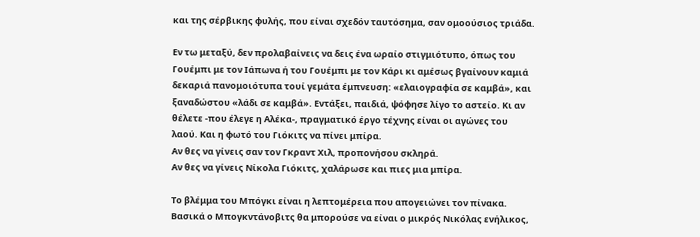και της σέρβικης φυλής, που είναι σχεδόν ταυτόσημα, σαν ομοούσιος τριάδα.

Εν τω μεταξύ, δεν προλαβαίνεις να δεις ένα ωραίο στιγμιότυπο, όπως του Γουέμπι με τον Ιάπωνα ή του Γουέμπι με τον Κάρι κι αμέσως βγαίνουν καμιά δεκαριά πανομοιότυπα τουί γεμάτα έμπνευση: «ελαιογραφία σε καμβά», και ξαναδώστου «λάδι σε καμβά». Εντάξει, παιδιά, ψόφησε λίγο το αστείο. Κι αν θέλετε -που έλεγε η Αλέκα-, πραγματικό έργο τέχνης είναι οι αγώνες του λαού. Και η φωτό του Γιόκιτς να πίνει μπίρα.
Αν θες να γίνεις σαν τον Γκραντ Χιλ, προπονήσου σκληρά.
Αν θες να γίνεις Νίκολα Γιόκιτς, χαλάρωσε και πιες μια μπίρα.

Το βλέμμα του Μπόγκι είναι η λεπτομέρεια που απογειώνει τον πίνακα. Βασικά ο Μπογκντάνοβιτς θα μπορούσε να είναι ο μικρός Νικόλας ενήλικος,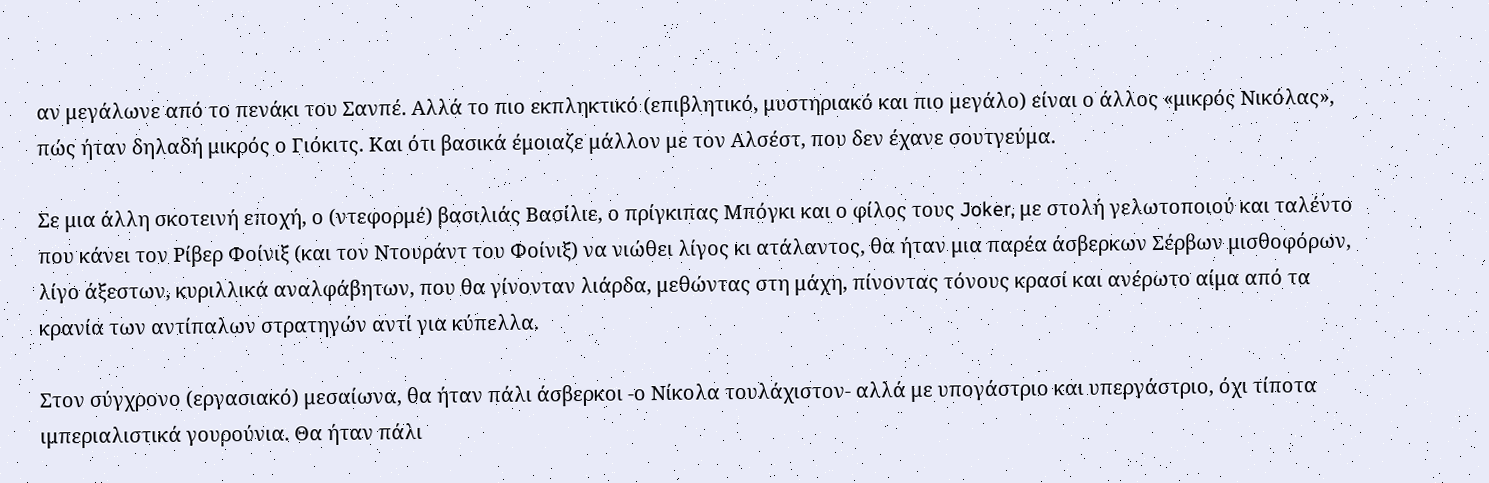αν μεγάλωνε από το πενάκι του Σανπέ. Αλλά το πιο εκπληκτικό (επιβλητικό, μυστηριακό και πιο μεγάλο) είναι ο άλλος «μικρός Νικόλας», πώς ήταν δηλαδή μικρός ο Γιόκιτς. Και ότι βασικά έμοιαζε μάλλον με τον Αλσέστ, που δεν έχανε σουτγεύμα.

Σε μια άλλη σκοτεινή εποχή, ο (ντεφορμέ) βασιλιάς Βασίλιε, ο πρίγκιπας Μπόγκι και ο φίλος τους Joker, με στολή γελωτοποιού και ταλέντο που κάνει τον Ρίβερ Φοίνιξ (και τον Ντουράντ του Φοίνιξ) να νιώθει λίγος κι ατάλαντος, θα ήταν μια παρέα άσβερκων Σέρβων μισθοφόρων, λίγο άξεστων, κυριλλικά αναλφάβητων, που θα γίνονταν λιάρδα, μεθώντας στη μάχη, πίνοντας τόνους κρασί και ανέρωτο αίμα από τα κρανία των αντίπαλων στρατηγών αντί για κύπελλα.

Στον σύγχρονο (εργασιακό) μεσαίωνα, θα ήταν πάλι άσβερκοι -ο Νίκολα τουλάχιστον- αλλά με υπογάστριο και υπεργάστριο, όχι τίποτα ιμπεριαλιστικά γουρούνια. Θα ήταν πάλι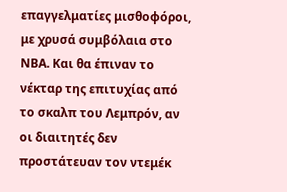επαγγελματίες μισθοφόροι, με χρυσά συμβόλαια στο ΝΒΑ. Και θα έπιναν το νέκταρ της επιτυχίας από το σκαλπ του Λεμπρόν, αν οι διαιτητές δεν προστάτευαν τον ντεμέκ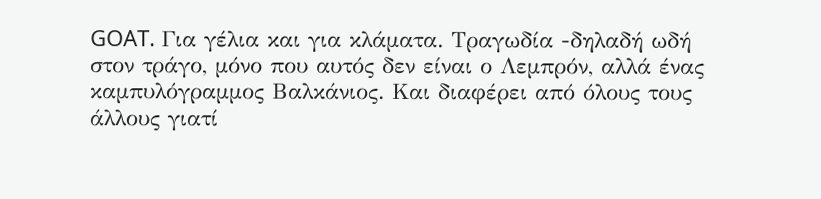GOAT. Για γέλια και για κλάματα. Τραγωδία -δηλαδή ωδή στον τράγο, μόνο που αυτός δεν είναι ο Λεμπρόν, αλλά ένας καμπυλόγραμμος Βαλκάνιος. Και διαφέρει από όλους τους άλλους γιατί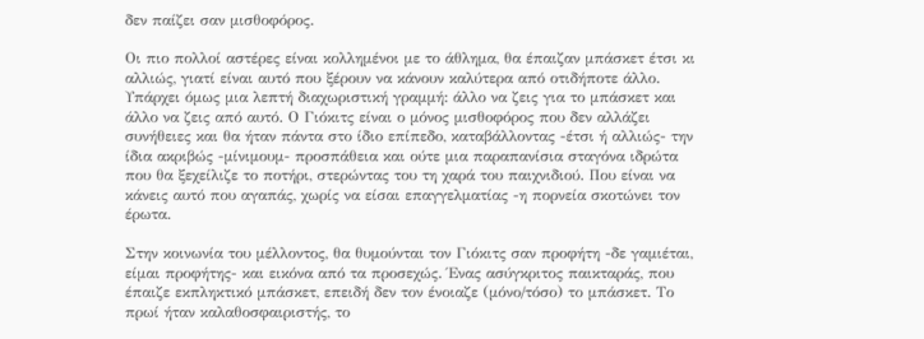δεν παίζει σαν μισθοφόρος.

Οι πιο πολλοί αστέρες είναι κολλημένοι με το άθλημα, θα έπαιζαν μπάσκετ έτσι κι αλλιώς, γιατί είναι αυτό που ξέρουν να κάνουν καλύτερα από οτιδήποτε άλλο. Υπάρχει όμως μια λεπτή διαχωριστική γραμμή: άλλο να ζεις για το μπάσκετ και άλλο να ζεις από αυτό. Ο Γιόκιτς είναι ο μόνος μισθοφόρος που δεν αλλάζει συνήθειες και θα ήταν πάντα στο ίδιο επίπεδο, καταβάλλοντας -έτσι ή αλλιώς- την ίδια ακριβώς -μίνιμουμ- προσπάθεια και ούτε μια παραπανίσια σταγόνα ιδρώτα που θα ξεχείλιζε το ποτήρι, στερώντας του τη χαρά του παιχνιδιού. Που είναι να κάνεις αυτό που αγαπάς, χωρίς να είσαι επαγγελματίας -η πορνεία σκοτώνει τον έρωτα.

Στην κοινωνία του μέλλοντος, θα θυμούνται τον Γιόκιτς σαν προφήτη -δε γαμιέται, είμαι προφήτης- και εικόνα από τα προσεχώς. Ένας ασύγκριτος παικταράς, που έπαιζε εκπληκτικό μπάσκετ, επειδή δεν τον ένοιαζε (μόνο/τόσο) το μπάσκετ. Το πρωί ήταν καλαθοσφαιριστής, το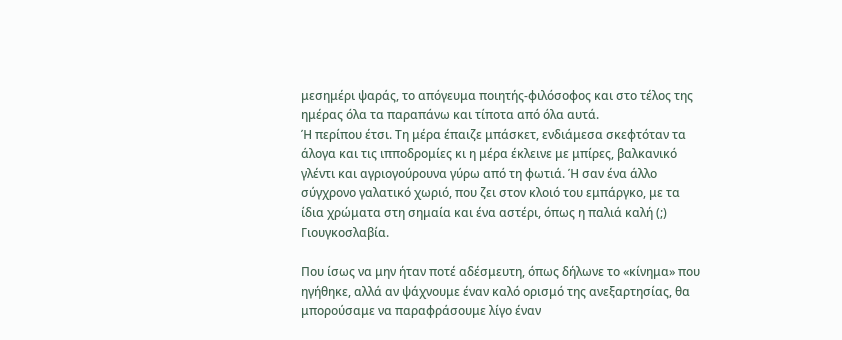μεσημέρι ψαράς, το απόγευμα ποιητής-φιλόσοφος και στο τέλος της ημέρας όλα τα παραπάνω και τίποτα από όλα αυτά.
Ή περίπου έτσι. Τη μέρα έπαιζε μπάσκετ, ενδιάμεσα σκεφτόταν τα άλογα και τις ιπποδρομίες κι η μέρα έκλεινε με μπίρες, βαλκανικό γλέντι και αγριογούρουνα γύρω από τη φωτιά. Ή σαν ένα άλλο σύγχρονο γαλατικό χωριό, που ζει στον κλοιό του εμπάργκο, με τα ίδια χρώματα στη σημαία και ένα αστέρι, όπως η παλιά καλή (;) Γιουγκοσλαβία.

Που ίσως να μην ήταν ποτέ αδέσμευτη, όπως δήλωνε το «κίνημα» που ηγήθηκε, αλλά αν ψάχνουμε έναν καλό ορισμό της ανεξαρτησίας, θα μπορούσαμε να παραφράσουμε λίγο έναν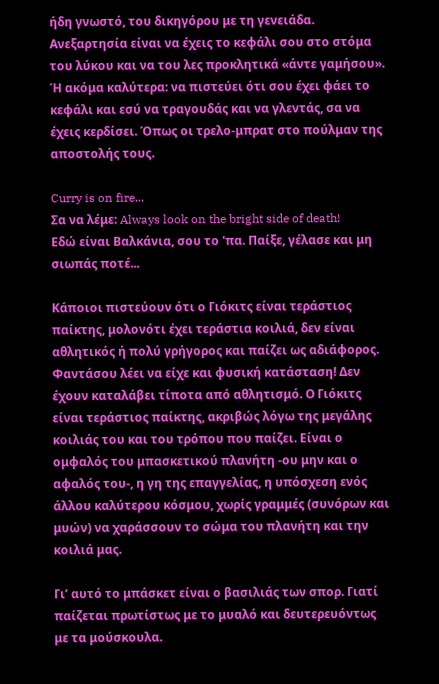ήδη γνωστό, του δικηγόρου με τη γενειάδα.
Ανεξαρτησία είναι να έχεις το κεφάλι σου στο στόμα του λύκου και να του λες προκλητικά «άντε γαμήσου».
Ή ακόμα καλύτερα: να πιστεύει ότι σου έχει φάει το κεφάλι και εσύ να τραγουδάς και να γλεντάς, σα να έχεις κερδίσει. Όπως οι τρελο-μπρατ στο πούλμαν της αποστολής τους.

Curry is on fire...
Σα να λέμε: Always look on the bright side of death!
Εδώ είναι Βαλκάνια, σου το 'πα. Παίξε, γέλασε και μη σιωπάς ποτέ...

Κάποιοι πιστεύουν ότι ο Γιόκιτς είναι τεράστιος παίκτης, μολονότι έχει τεράστια κοιλιά, δεν είναι αθλητικός ή πολύ γρήγορος και παίζει ως αδιάφορος. Φαντάσου λέει να είχε και φυσική κατάσταση! Δεν έχουν καταλάβει τίποτα από αθλητισμό. Ο Γιόκιτς είναι τεράστιος παίκτης, ακριβώς λόγω της μεγάλης κοιλιάς του και του τρόπου που παίζει. Είναι ο ομφαλός του μπασκετικού πλανήτη -ου μην και ο αφαλός του-, η γη της επαγγελίας, η υπόσχεση ενός άλλου καλύτερου κόσμου, χωρίς γραμμές (συνόρων και μυών) να χαράσσουν το σώμα του πλανήτη και την κοιλιά μας.

Γι’ αυτό το μπάσκετ είναι ο βασιλιάς των σπορ. Γιατί παίζεται πρωτίστως με το μυαλό και δευτερευόντως με τα μούσκουλα.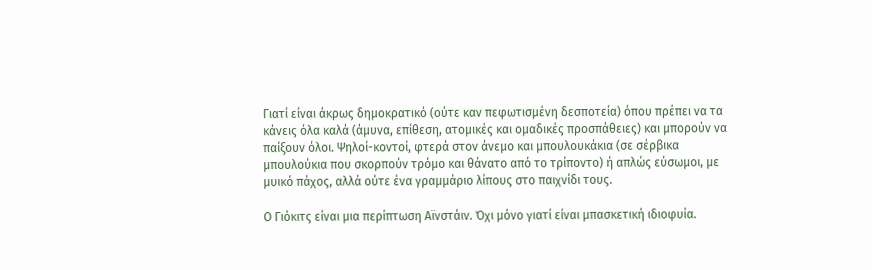Γιατί είναι άκρως δημοκρατικό (ούτε καν πεφωτισμένη δεσποτεία) όπου πρέπει να τα κάνεις όλα καλά (άμυνα, επίθεση, ατομικές και ομαδικές προσπάθειες) και μπορούν να παίξουν όλοι. Ψηλοί-κοντοί, φτερά στον άνεμο και μπουλουκάκια (σε σέρβικα μπουλούκια που σκορπούν τρόμο και θάνατο από το τρίποντο) ή απλώς εύσωμοι, με μυικό πάχος, αλλά ούτε ένα γραμμάριο λίπους στο παιχνίδι τους.

Ο Γιόκιτς είναι μια περίπτωση Αϊνστάιν. Όχι μόνο γιατί είναι μπασκετική ιδιοφυία.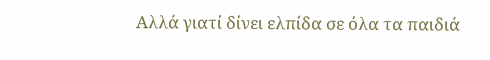Αλλά γιατί δίνει ελπίδα σε όλα τα παιδιά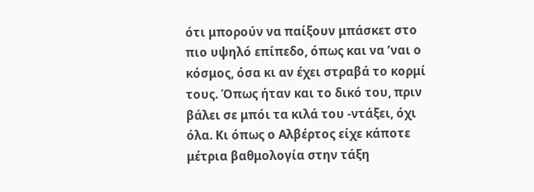ότι μπορούν να παίξουν μπάσκετ στο πιο υψηλό επίπεδο, όπως και να ’ναι ο κόσμος, όσα κι αν έχει στραβά το κορμί τους. Όπως ήταν και το δικό του, πριν βάλει σε μπόι τα κιλά του -ντάξει, όχι όλα. Κι όπως ο Αλβέρτος είχε κάποτε μέτρια βαθμολογία στην τάξη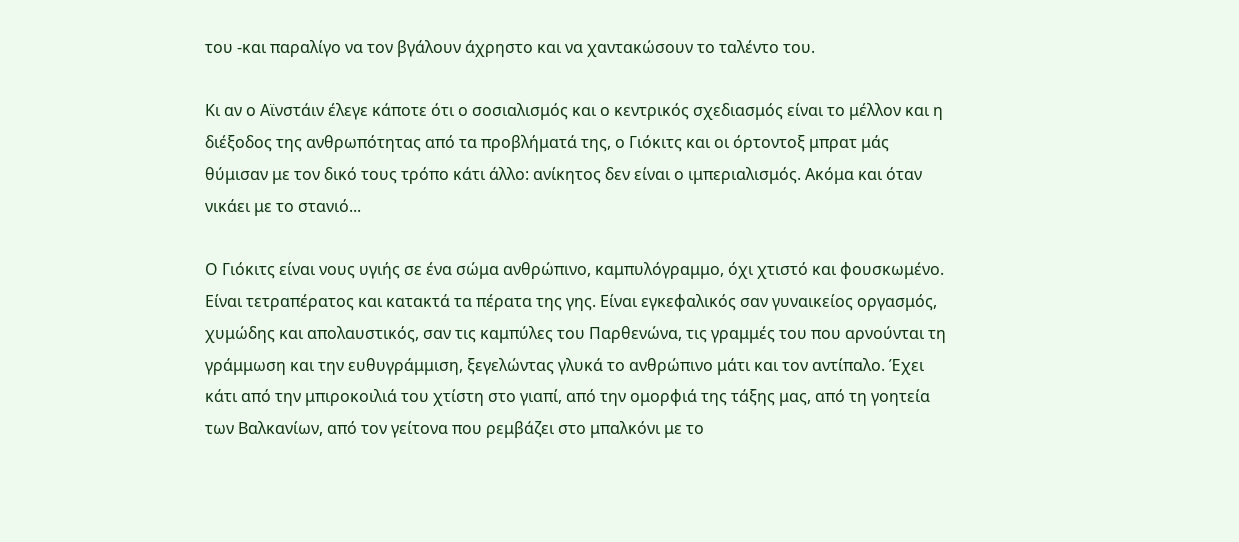του -και παραλίγο να τον βγάλουν άχρηστο και να χαντακώσουν το ταλέντο του.

Κι αν ο Αϊνστάιν έλεγε κάποτε ότι ο σοσιαλισμός και ο κεντρικός σχεδιασμός είναι το μέλλον και η διέξοδος της ανθρωπότητας από τα προβλήματά της, ο Γιόκιτς και οι όρτοντοξ μπρατ μάς θύμισαν με τον δικό τους τρόπο κάτι άλλο: ανίκητος δεν είναι ο ιμπεριαλισμός. Ακόμα και όταν νικάει με το στανιό...

Ο Γιόκιτς είναι νους υγιής σε ένα σώμα ανθρώπινο, καμπυλόγραμμο, όχι χτιστό και φουσκωμένο. Είναι τετραπέρατος και κατακτά τα πέρατα της γης. Είναι εγκεφαλικός σαν γυναικείος οργασμός, χυμώδης και απολαυστικός, σαν τις καμπύλες του Παρθενώνα, τις γραμμές του που αρνούνται τη γράμμωση και την ευθυγράμμιση, ξεγελώντας γλυκά το ανθρώπινο μάτι και τον αντίπαλο. Έχει κάτι από την μπιροκοιλιά του χτίστη στο γιαπί, από την ομορφιά της τάξης μας, από τη γοητεία των Βαλκανίων, από τον γείτονα που ρεμβάζει στο μπαλκόνι με το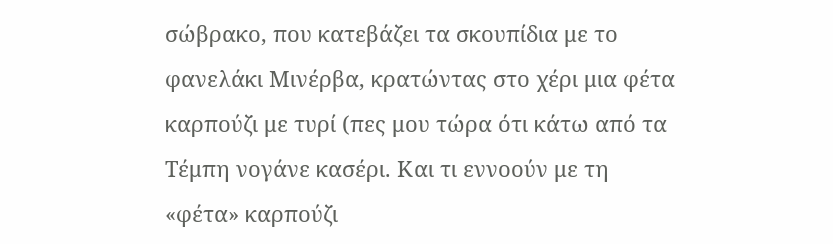σώβρακο, που κατεβάζει τα σκουπίδια με το φανελάκι Μινέρβα, κρατώντας στο χέρι μια φέτα καρπούζι με τυρί (πες μου τώρα ότι κάτω από τα Τέμπη νογάνε κασέρι. Και τι εννοούν με τη «φέτα» καρπούζι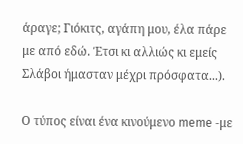άραγε; Γιόκιτς, αγάπη μου, έλα πάρε με από εδώ. Έτσι κι αλλιώς κι εμείς Σλάβοι ήμασταν μέχρι πρόσφατα...).

Ο τύπος είναι ένα κινούμενο meme -με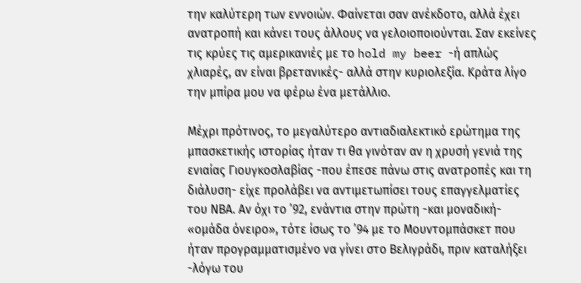την καλύτερη των εννοιών. Φαίνεται σαν ανέκδοτο, αλλά έχει ανατροπή και κάνει τους άλλους να γελοιοποιούνται. Σαν εκείνες τις κρύες τις αμερικανιές με το hold my beer -ή απλώς χλιαρές, αν είναι βρετανικές- αλλά στην κυριολεξία. Κράτα λίγο την μπίρα μου να φέρω ένα μετάλλιο.

Μέχρι πρότινος, το μεγαλύτερο αντιαδιαλεκτικό ερώτημα της μπασκετικής ιστορίας ήταν τι θα γινόταν αν η χρυσή γενιά της ενιαίας Γιουγκοσλαβίας -που έπεσε πάνω στις ανατροπές και τη διάλυση- είχε προλάβει να αντιμετωπίσει τους επαγγελματίες του ΝΒΑ. Αν όχι το ’92, ενάντια στην πρώτη -και μοναδική- «ομάδα όνειρο», τότε ίσως το ’94 με το Μουντομπάσκετ που ήταν προγραμματισμένο να γίνει στο Βελιγράδι, πριν καταλήξει -λόγω του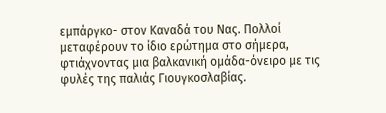εμπάργκο- στον Καναδά του Νας. Πολλοί μεταφέρουν το ίδιο ερώτημα στο σήμερα, φτιάχνοντας μια βαλκανική ομάδα-όνειρο με τις φυλές της παλιάς Γιουγκοσλαβίας.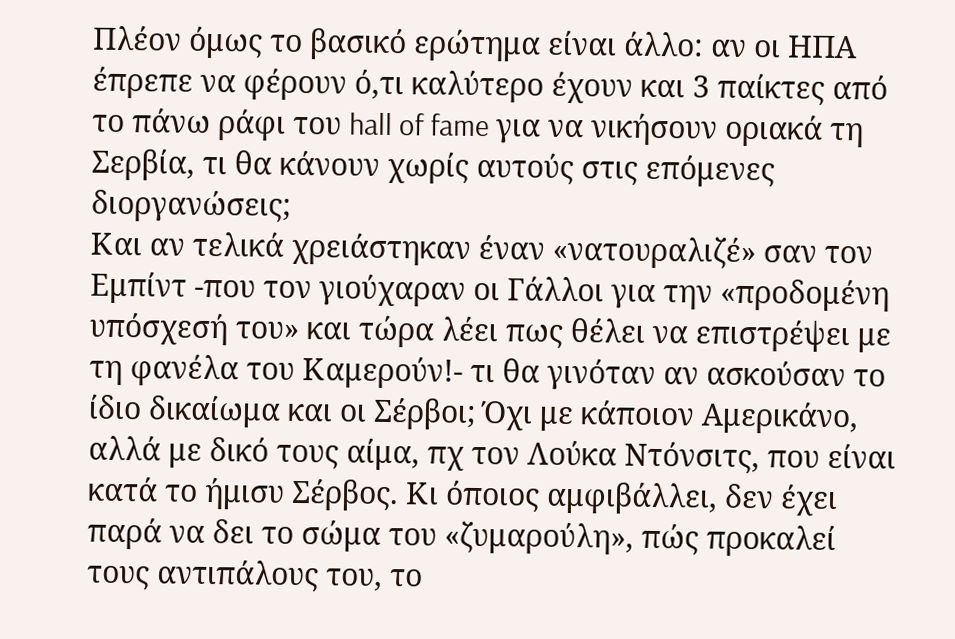Πλέον όμως το βασικό ερώτημα είναι άλλο: αν οι ΗΠΑ έπρεπε να φέρουν ό,τι καλύτερο έχουν και 3 παίκτες από το πάνω ράφι του hall of fame για να νικήσουν οριακά τη Σερβία, τι θα κάνουν χωρίς αυτούς στις επόμενες διοργανώσεις;
Και αν τελικά χρειάστηκαν έναν «νατουραλιζέ» σαν τον Εμπίντ -που τον γιούχαραν οι Γάλλοι για την «προδομένη υπόσχεσή του» και τώρα λέει πως θέλει να επιστρέψει με τη φανέλα του Καμερούν!- τι θα γινόταν αν ασκούσαν το ίδιο δικαίωμα και οι Σέρβοι; Όχι με κάποιον Αμερικάνο, αλλά με δικό τους αίμα, πχ τον Λούκα Ντόνσιτς, που είναι κατά το ήμισυ Σέρβος. Κι όποιος αμφιβάλλει, δεν έχει παρά να δει το σώμα του «ζυμαρούλη», πώς προκαλεί τους αντιπάλους του, το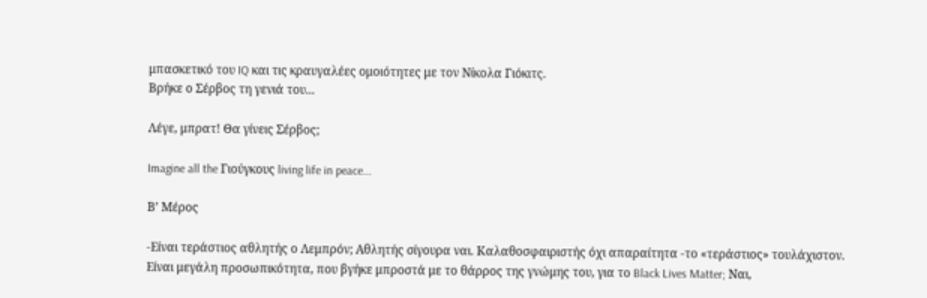μπασκετικό του IQ και τις κραυγαλέες ομοιότητες με τον Νίκολα Γιόκιτς.
Βρήκε ο Σέρβος τη γενιά του...

Λέγε, μπρατ! Θα γίνεις Σέρβος;

Imagine all the Γιούγκους living life in peace...

Β’ Μέρος

-Είναι τεράστιος αθλητής ο Λεμπρόν; Αθλητής σίγουρα ναι. Καλαθοσφαιριστής όχι απαραίτητα -το «τεράστιος» τουλάχιστον.
Είναι μεγάλη προσωπικότητα, που βγήκε μπροστά με το θάρρος της γνώμης του, για το Black Lives Matter; Ναι,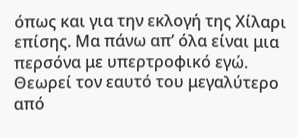όπως και για την εκλογή της Χίλαρι επίσης. Μα πάνω απ’ όλα είναι μια περσόνα με υπερτροφικό εγώ. Θεωρεί τον εαυτό του μεγαλύτερο από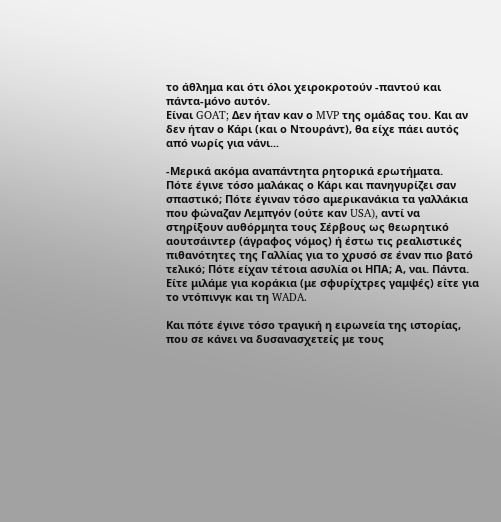το άθλημα και ότι όλοι χειροκροτούν -παντού και πάντα-μόνο αυτόν.
Είναι GOAT; Δεν ήταν καν ο MVP της ομάδας του. Και αν δεν ήταν ο Κάρι (και ο Ντουράντ), θα είχε πάει αυτός από νωρίς για νάνι...

-Μερικά ακόμα αναπάντητα ρητορικά ερωτήματα.
Πότε έγινε τόσο μαλάκας ο Κάρι και πανηγυρίζει σαν σπαστικό; Πότε έγιναν τόσο αμερικανάκια τα γαλλάκια που φώναζαν Λεμπγόν (ούτε καν USA), αντί να στηρίξουν αυθόρμητα τους Σέρβους ως θεωρητικό αουτσάιντερ (άγραφος νόμος) ή έστω τις ρεαλιστικές πιθανότητες της Γαλλίας για το χρυσό σε έναν πιο βατό τελικό; Πότε είχαν τέτοια ασυλία οι ΗΠΑ; Α, ναι. Πάντα. Είτε μιλάμε για κοράκια (με σφυρίχτρες γαμψές) είτε για το ντόπινγκ και τη WADA.

Και πότε έγινε τόσο τραγική η ειρωνεία της ιστορίας, που σε κάνει να δυσανασχετείς με τους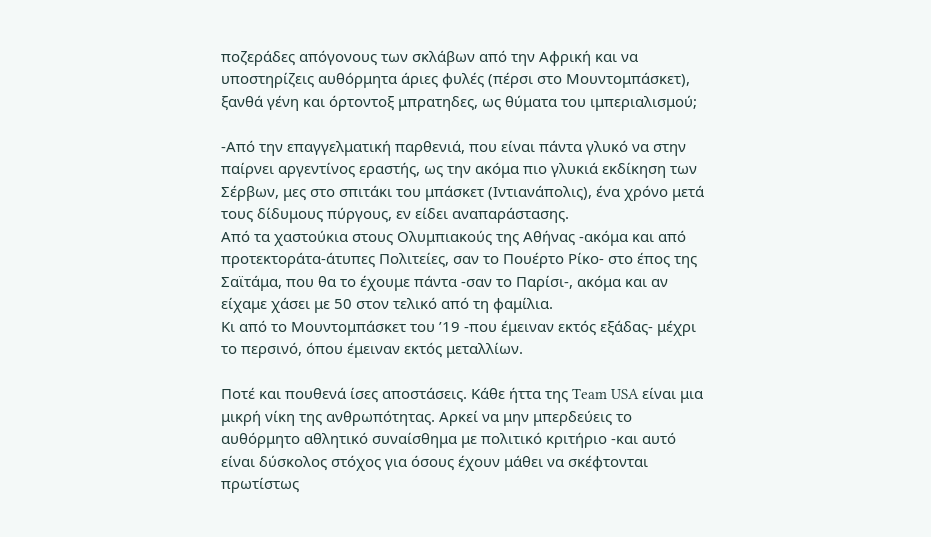ποζεράδες απόγονους των σκλάβων από την Αφρική και να υποστηρίζεις αυθόρμητα άριες φυλές (πέρσι στο Μουντομπάσκετ), ξανθά γένη και όρτοντοξ μπρατηδες, ως θύματα του ιμπεριαλισμού;

-Από την επαγγελματική παρθενιά, που είναι πάντα γλυκό να στην παίρνει αργεντίνος εραστής, ως την ακόμα πιο γλυκιά εκδίκηση των Σέρβων, μες στο σπιτάκι του μπάσκετ (Ιντιανάπολις), ένα χρόνο μετά τους δίδυμους πύργους, εν είδει αναπαράστασης.
Από τα χαστούκια στους Ολυμπιακούς της Αθήνας -ακόμα και από προτεκτοράτα-άτυπες Πολιτείες, σαν το Πουέρτο Ρίκο- στο έπος της Σαϊτάμα, που θα το έχουμε πάντα -σαν το Παρίσι-, ακόμα και αν είχαμε χάσει με 50 στον τελικό από τη φαμίλια.
Κι από το Μουντομπάσκετ του ’19 -που έμειναν εκτός εξάδας- μέχρι το περσινό, όπου έμειναν εκτός μεταλλίων.

Ποτέ και πουθενά ίσες αποστάσεις. Κάθε ήττα της Team USA είναι μια μικρή νίκη της ανθρωπότητας. Αρκεί να μην μπερδεύεις το αυθόρμητο αθλητικό συναίσθημα με πολιτικό κριτήριο -και αυτό είναι δύσκολος στόχος για όσους έχουν μάθει να σκέφτονται πρωτίστως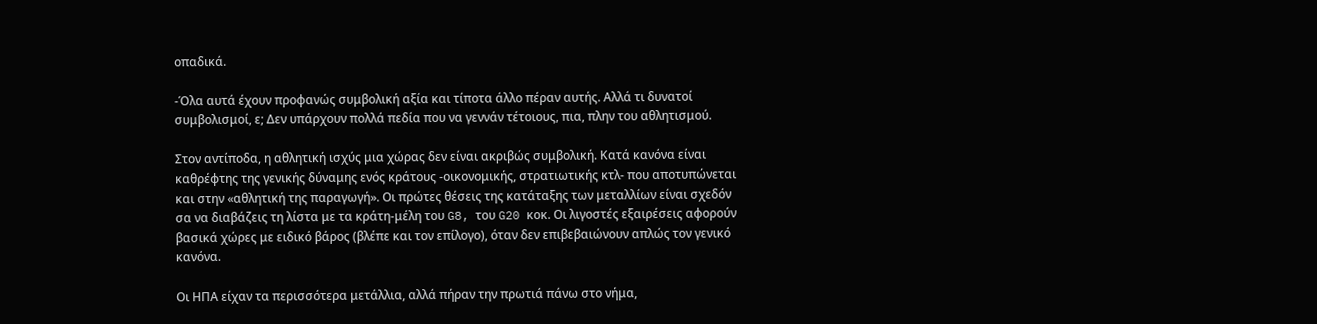οπαδικά.

-Όλα αυτά έχουν προφανώς συμβολική αξία και τίποτα άλλο πέραν αυτής. Αλλά τι δυνατοί συμβολισμοί, ε; Δεν υπάρχουν πολλά πεδία που να γεννάν τέτοιους, πια, πλην του αθλητισμού.

Στον αντίποδα, η αθλητική ισχύς μια χώρας δεν είναι ακριβώς συμβολική. Κατά κανόνα είναι καθρέφτης της γενικής δύναμης ενός κράτους -οικονομικής, στρατιωτικής κτλ- που αποτυπώνεται και στην «αθλητική της παραγωγή». Οι πρώτες θέσεις της κατάταξης των μεταλλίων είναι σχεδόν σα να διαβάζεις τη λίστα με τα κράτη-μέλη του G8, του G20 κοκ. Οι λιγοστές εξαιρέσεις αφορούν βασικά χώρες με ειδικό βάρος (βλέπε και τον επίλογο), όταν δεν επιβεβαιώνουν απλώς τον γενικό κανόνα.

Οι ΗΠΑ είχαν τα περισσότερα μετάλλια, αλλά πήραν την πρωτιά πάνω στο νήμα,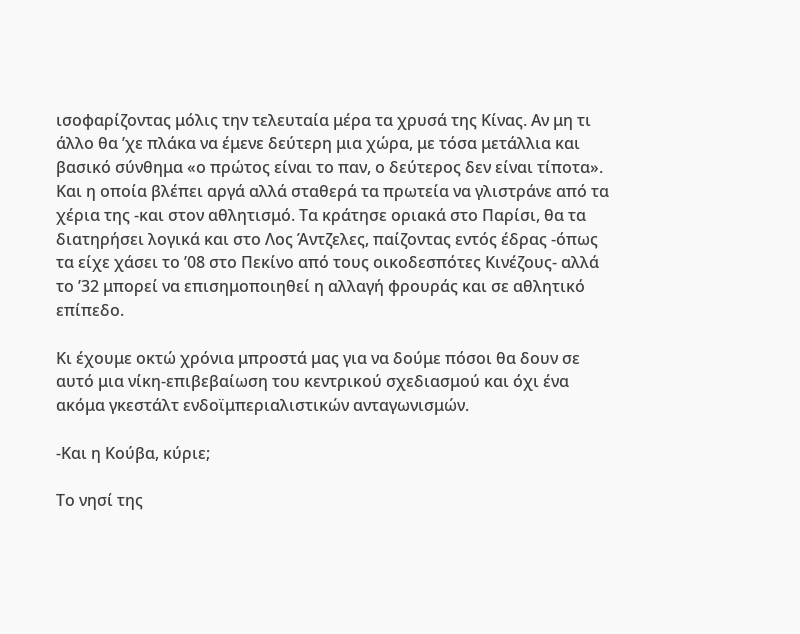ισοφαρίζοντας μόλις την τελευταία μέρα τα χρυσά της Κίνας. Αν μη τι άλλο θα ’χε πλάκα να έμενε δεύτερη μια χώρα, με τόσα μετάλλια και βασικό σύνθημα «ο πρώτος είναι το παν, ο δεύτερος δεν είναι τίποτα». Και η οποία βλέπει αργά αλλά σταθερά τα πρωτεία να γλιστράνε από τα χέρια της -και στον αθλητισμό. Τα κράτησε οριακά στο Παρίσι, θα τα διατηρήσει λογικά και στο Λος Άντζελες, παίζοντας εντός έδρας -όπως τα είχε χάσει το ’08 στο Πεκίνο από τους οικοδεσπότες Κινέζους- αλλά το ’32 μπορεί να επισημοποιηθεί η αλλαγή φρουράς και σε αθλητικό επίπεδο.

Κι έχουμε οκτώ χρόνια μπροστά μας για να δούμε πόσοι θα δουν σε αυτό μια νίκη-επιβεβαίωση του κεντρικού σχεδιασμού και όχι ένα ακόμα γκεστάλτ ενδοϊμπεριαλιστικών ανταγωνισμών.

-Και η Κούβα, κύριε;

Το νησί της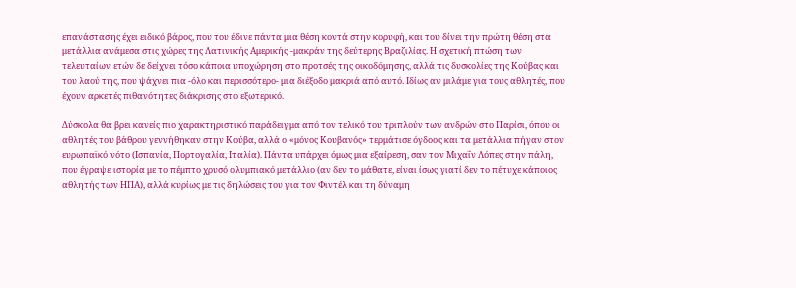επανάστασης έχει ειδικό βάρος, που του έδινε πάντα μια θέση κοντά στην κορυφή, και του δίνει την πρώτη θέση στα μετάλλια ανάμεσα στις χώρες της Λατινικής Αμερικής -μακράν της δεύτερης Βραζιλίας. Η σχετική πτώση των τελευταίων ετών δε δείχνει τόσο κάποια υποχώρηση στο προτσές της οικοδόμησης, αλλά τις δυσκολίες της Κούβας και του λαού της, που ψάχνει πια -όλο και περισσότερο- μια διέξοδο μακριά από αυτό. Ιδίως αν μιλάμε για τους αθλητές, που έχουν αρκετές πιθανότητες διάκρισης στο εξωτερικό.

Δύσκολα θα βρει κανείς πιο χαρακτηριστικό παράδειγμα από τον τελικό του τριπλούν των ανδρών στο Παρίσι, όπου οι αθλητές του βάθρου γεννήθηκαν στην Κούβα, αλλά ο «μόνος Κουβανός» τερμάτισε όγδοος και τα μετάλλια πήγαν στον ευρωπαϊκό νότο (Ισπανία, Πορτογαλία, Ιταλία). Πάντα υπάρχει όμως μια εξαίρεση, σαν τον Μιχαΐν Λόπες στην πάλη, που έγραψε ιστορία με το πέμπτο χρυσό ολυμπιακό μετάλλιο (αν δεν το μάθατε, είναι ίσως γιατί δεν το πέτυχε κάποιος αθλητής των ΗΠΑ), αλλά κυρίως με τις δηλώσεις του για τον Φιντέλ και τη δύναμη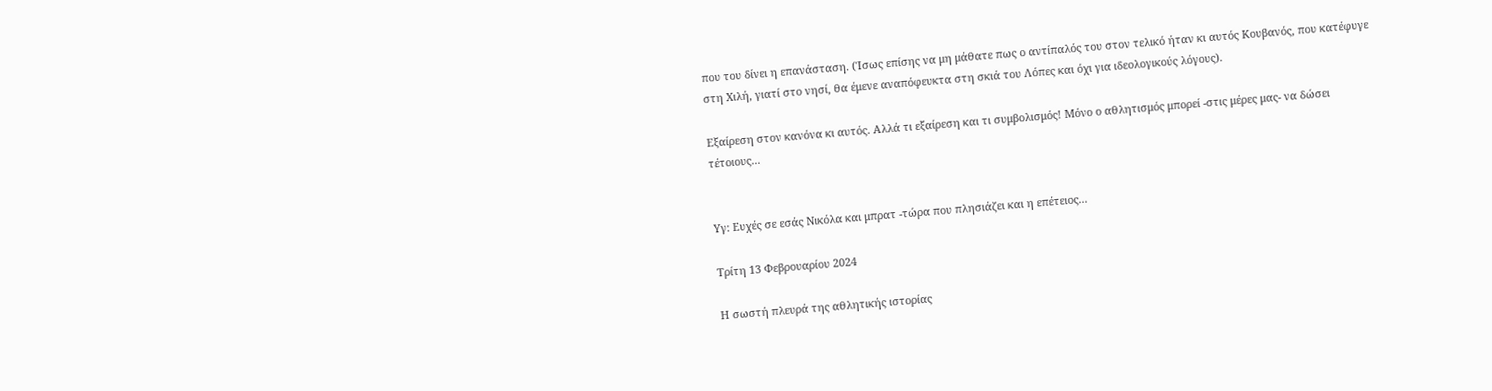που του δίνει η επανάσταση. (Ίσως επίσης να μη μάθατε πως ο αντίπαλός του στον τελικό ήταν κι αυτός Κουβανός, που κατέφυγε στη Χιλή, γιατί στο νησί, θα έμενε αναπόφευκτα στη σκιά του Λόπες και όχι για ιδεολογικούς λόγους).

Εξαίρεση στον κανόνα κι αυτός. Αλλά τι εξαίρεση και τι συμβολισμός! Μόνο ο αθλητισμός μπορεί -στις μέρες μας- να δώσει τέτοιους...


Υγ: Ευχές σε εσάς Νικόλα και μπρατ -τώρα που πλησιάζει και η επέτειος...

Τρίτη 13 Φεβρουαρίου 2024

Η σωστή πλευρά της αθλητικής ιστορίας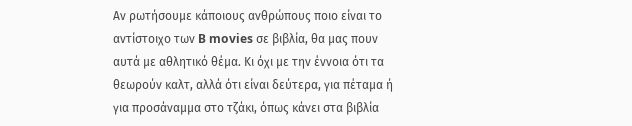Αν ρωτήσουμε κάποιους ανθρώπους ποιο είναι το αντίστοιχο των B movies σε βιβλία, θα μας πουν αυτά με αθλητικό θέμα. Κι όχι με την έννοια ότι τα θεωρούν καλτ, αλλά ότι είναι δεύτερα, για πέταμα ή για προσάναμμα στο τζάκι, όπως κάνει στα βιβλία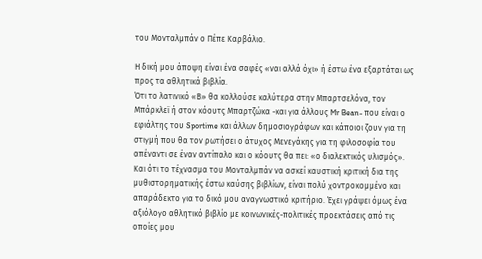του Μονταλμπάν ο Πέπε Καρβάλιο.

Η δική μου άποψη είναι ένα σαφές «ναι αλλά όχι» ή έστω ένα εξαρτάται ως προς τα αθλητικά βιβλία.
Ότι το λατινικό «Β» θα κολλούσε καλύτερα στην Μπαρτσελόνα, τον Μπάρκλεϊ ή στον κόουτς Μπαρτζώκα -και για άλλους Mr Bean- που είναι ο εφιάλτης του Sportime και άλλων δημοσιογράφων και κάποιοι ζουν για τη στιγμή που θα τον ρωτήσει ο άτυχος Μενεγάκης για τη φιλοσοφία του απέναντι σε έναν αντίπαλο και ο κόουτς θα πει: «ο διαλεκτικός υλισμός».
Και ότι το τέχνασμα του Μονταλμπάν να ασκεί καυστική κριτική δια της μυθιστορηματικής έστω καύσης βιβλίων, είναι πολύ χοντροκομμένο και απαράδεκτο για το δικό μου αναγνωστικό κριτήριο. Έχει γράψει όμως ένα αξιόλογο αθλητικό βιβλίο με κοινωνικές-πολιτικές προεκτάσεις από τις οποίες μου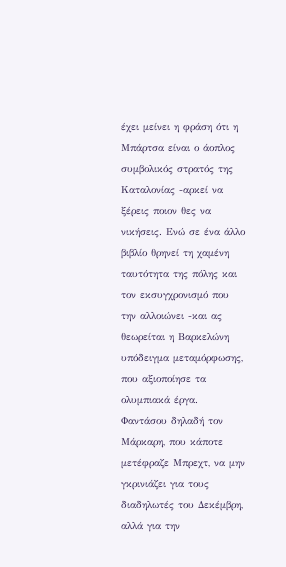έχει μείνει η φράση ότι η Μπάρτσα είναι ο άοπλος συμβολικός στρατός της Καταλονίας -αρκεί να ξέρεις ποιον θες να νικήσεις. Ενώ σε ένα άλλο βιβλίο θρηνεί τη χαμένη ταυτότητα της πόλης και τον εκσυγχρονισμό που την αλλοιώνει -και ας θεωρείται η Βαρκελώνη υπόδειγμα μεταμόρφωσης, που αξιοποίησε τα ολυμπιακά έργα. Φαντάσου δηλαδή τον Μάρκαρη, που κάποτε μετέφραζε Μπρεχτ, να μην γκρινιάζει για τους διαδηλωτές του Δεκέμβρη, αλλά για την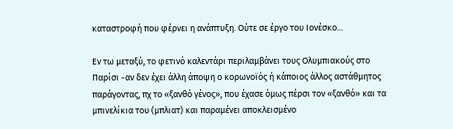καταστροφή που φέρνει η ανάπτυξη. Ούτε σε έργο του Ιονέσκο...

Εν τω μεταξύ, το φετινό καλεντάρι περιλαμβάνει τους Ολυμπιακούς στο Παρίσι -αν δεν έχει άλλη άποψη ο κορωνοϊός ή κάποιος άλλος αστάθμητος παράγοντας, πχ το «ξανθό γένος», που έχασε όμως πέρσι τον «ξανθό» και τα μπινελίκια του (μπλιατ) και παραμένει αποκλεισμένο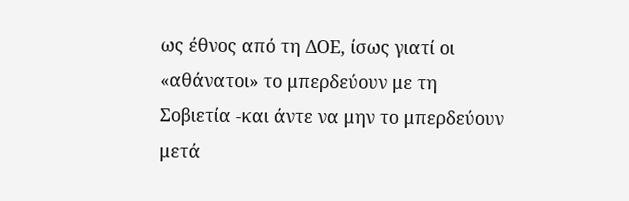ως έθνος από τη ΔΟΕ, ίσως γιατί οι «αθάνατοι» το μπερδεύουν με τη Σοβιετία -και άντε να μην το μπερδεύουν μετά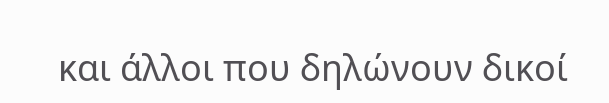και άλλοι που δηλώνουν δικοί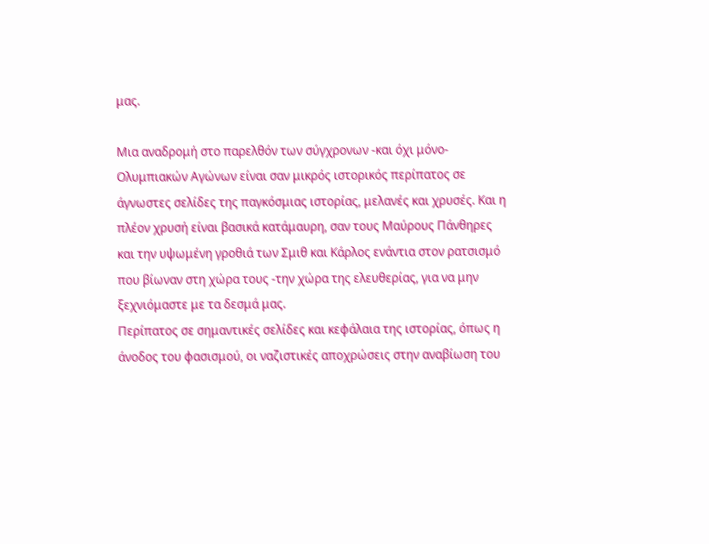μας.

Μια αναδρομή στο παρελθόν των σύγχρονων -και όχι μόνο- Ολυμπιακών Αγώνων είναι σαν μικρός ιστορικός περίπατος σε άγνωστες σελίδες της παγκόσμιας ιστορίας, μελανές και χρυσές. Και η πλέον χρυσή είναι βασικά κατάμαυρη, σαν τους Μαύρους Πάνθηρες και την υψωμένη γροθιά των Σμιθ και Κάρλος ενάντια στον ρατσισμό που βίωναν στη χώρα τους -την χώρα της ελευθερίας, για να μην ξεχνιόμαστε με τα δεσμά μας.
Περίπατος σε σημαντικές σελίδες και κεφάλαια της ιστορίας, όπως η άνοδος του φασισμού, οι ναζιστικές αποχρώσεις στην αναβίωση του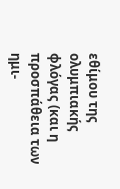εθίμου της ολυμπιακής φλόγας (και η προσπάθεια των ημι-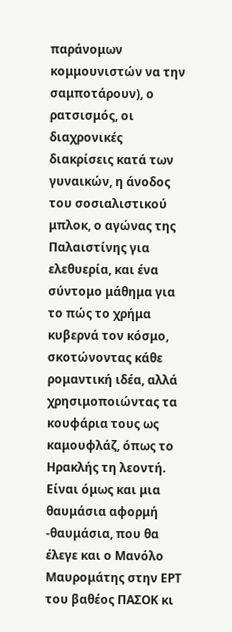παράνομων κομμουνιστών να την σαμποτάρουν), ο ρατσισμός, οι διαχρονικές διακρίσεις κατά των γυναικών, η άνοδος του σοσιαλιστικού μπλοκ, ο αγώνας της Παλαιστίνης για ελεθυερία, και ένα σύντομο μάθημα για το πώς το χρήμα κυβερνά τον κόσμο, σκοτώνοντας κάθε ρομαντική ιδέα, αλλά χρησιμοποιώντας τα κουφάρια τους ως καμουφλάζ, όπως το Ηρακλής τη λεοντή.
Είναι όμως και μια θαυμάσια αφορμή -θαυμάσια, που θα έλεγε και ο Μανόλο Μαυρομάτης στην ΕΡΤ του βαθέος ΠΑΣΟΚ κι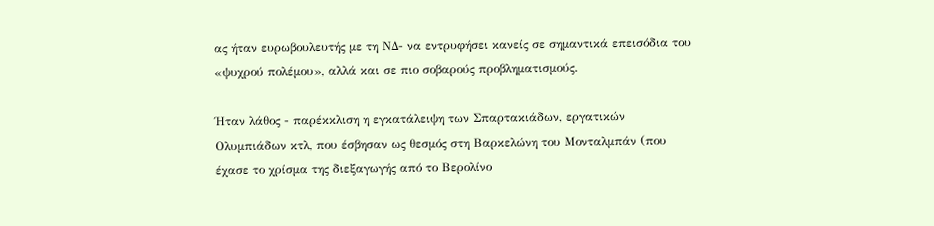ας ήταν ευρωβουλευτής με τη ΝΔ- να εντρυφήσει κανείς σε σημαντικά επεισόδια του «ψυχρού πολέμου», αλλά και σε πιο σοβαρούς προβληματισμούς.

Ήταν λάθος - παρέκκλιση η εγκατάλειψη των Σπαρτακιάδων, εργατικών Ολυμπιάδων κτλ, που έσβησαν ως θεσμός στη Βαρκελώνη του Μονταλμπάν (που έχασε το χρίσμα της διεξαγωγής από το Βερολίνο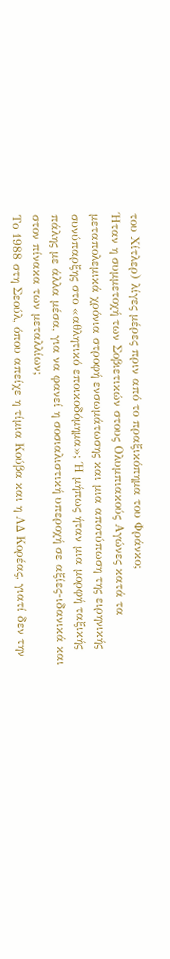του Χίτλερ) λίγες μέρες πριν από το πραξικόπημα του Φράνκο;
Ήταν η συμμετοχή των Σοβιετικών στους Ολυμπιακούς Αγώνες κατά τα μεταπολεμικά χρόνια στροφή ενσωμάτωσης και μια αποτύπωση της ειρηνικής συνύπαρξης στο «αθλητικό εποικοδόμημα»; Ή μήπως ήταν μια μορφή ταξικής πάλης με άλλα μέσα, για να φανεί η σοσιαλιστική υπεροχή σε αξίες-ιδανικά και στον πίνακα των μεταλλίων;
Το 1988 στη Σεούλ, όπου απείχε η τίμια Κούβα και η ΛΔ Κορέας, γιατί δεν την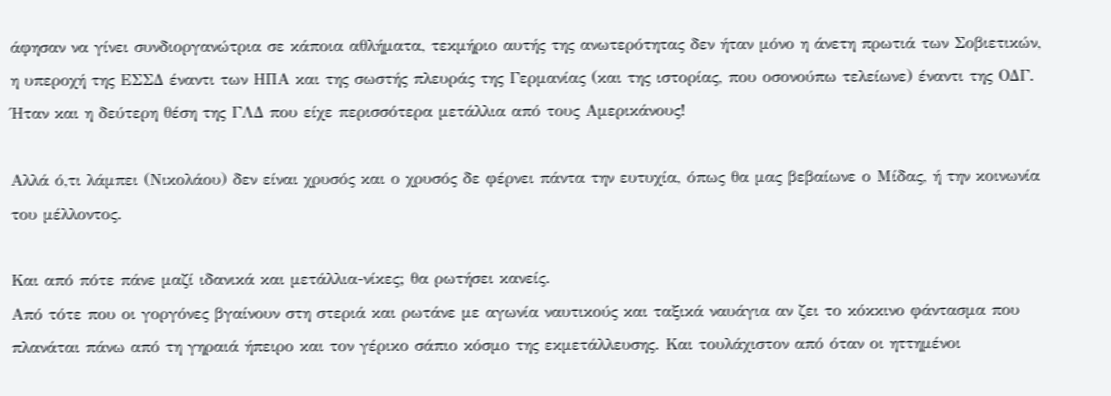άφησαν να γίνει συνδιοργανώτρια σε κάποια αθλήματα, τεκμήριο αυτής της ανωτερότητας δεν ήταν μόνο η άνετη πρωτιά των Σοβιετικών, η υπεροχή της ΕΣΣΔ έναντι των ΗΠΑ και της σωστής πλευράς της Γερμανίας (και της ιστορίας, που οσονούπω τελείωνε) έναντι της ΟΔΓ. Ήταν και η δεύτερη θέση της ΓΛΔ που είχε περισσότερα μετάλλια από τους Αμερικάνους!

Αλλά ό,τι λάμπει (Νικολάου) δεν είναι χρυσός και ο χρυσός δε φέρνει πάντα την ευτυχία, όπως θα μας βεβαίωνε ο Μίδας, ή την κοινωνία του μέλλοντος.

Και από πότε πάνε μαζί ιδανικά και μετάλλια-νίκες; θα ρωτήσει κανείς.
Από τότε που οι γοργόνες βγαίνουν στη στεριά και ρωτάνε με αγωνία ναυτικούς και ταξικά ναυάγια αν ζει το κόκκινο φάντασμα που πλανάται πάνω από τη γηραιά ήπειρο και τον γέρικο σάπιο κόσμο της εκμετάλλευσης. Και τουλάχιστον από όταν οι ηττημένοι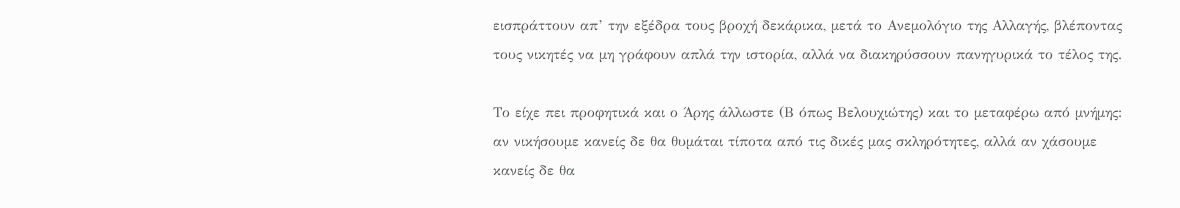εισπράττουν απ’ την εξέδρα τους βροχή δεκάρικα, μετά το Ανεμολόγιο της Αλλαγής, βλέποντας τους νικητές να μη γράφουν απλά την ιστορία, αλλά να διακηρύσσουν πανηγυρικά το τέλος της.

Το είχε πει προφητικά και ο Άρης άλλωστε (Β όπως Βελουχιώτης) και το μεταφέρω από μνήμης: αν νικήσουμε κανείς δε θα θυμάται τίποτα από τις δικές μας σκληρότητες, αλλά αν χάσουμε κανείς δε θα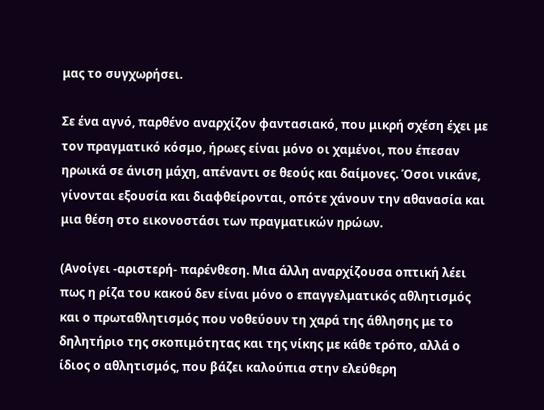μας το συγχωρήσει.

Σε ένα αγνό, παρθένο αναρχίζον φαντασιακό, που μικρή σχέση έχει με τον πραγματικό κόσμο, ήρωες είναι μόνο οι χαμένοι, που έπεσαν ηρωικά σε άνιση μάχη, απέναντι σε θεούς και δαίμονες. Όσοι νικάνε, γίνονται εξουσία και διαφθείρονται, οπότε χάνουν την αθανασία και μια θέση στο εικονοστάσι των πραγματικών ηρώων.

(Ανοίγει -αριστερή- παρένθεση. Μια άλλη αναρχίζουσα οπτική λέει πως η ρίζα του κακού δεν είναι μόνο ο επαγγελματικός αθλητισμός και ο πρωταθλητισμός που νοθεύουν τη χαρά της άθλησης με το δηλητήριο της σκοπιμότητας και της νίκης με κάθε τρόπο, αλλά ο ίδιος ο αθλητισμός, που βάζει καλούπια στην ελεύθερη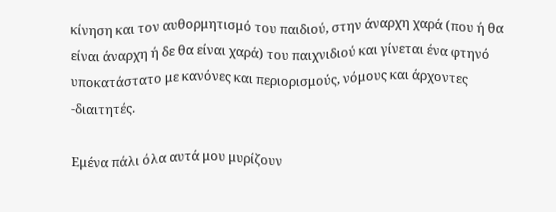κίνηση και τον αυθορμητισμό του παιδιού, στην άναρχη χαρά (που ή θα είναι άναρχη ή δε θα είναι χαρά) του παιχνιδιού και γίνεται ένα φτηνό υποκατάστατο με κανόνες και περιορισμούς, νόμους και άρχοντες -διαιτητές.

Εμένα πάλι όλα αυτά μου μυρίζουν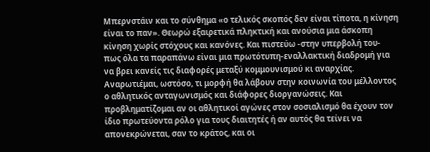Μπερνστάιν και το σύνθημα «ο τελικός σκοπός δεν είναι τίποτα, η κίνηση είναι το παν». Θεωρώ εξαιρετικά πληκτική και ανούσια μια άσκοπη κίνηση χωρίς στόχους και κανόνες. Και πιστεύω -στην υπερβολή του- πως όλα τα παραπάνω είναι μια πρωτότυπη-εναλλακτική διαδρομή για να βρει κανείς τις διαφορές μεταξύ κομμουνισμού κι αναρχίας. Αναρωτιέμαι, ωστόσο, τι μορφή θα λάβουν στην κοινωνία του μέλλοντος ο αθλητικός ανταγωνισμός και διάφορες διοργανώσεις. Και προβληματίζομαι αν οι αθλητικοί αγώνες στον σοσιαλισμό θα έχουν τον ίδιο πρωτεύοντα ρόλο για τους διαιτητές ή αν αυτός θα τείνει να απονεκρώνεται, σαν το κράτος, και οι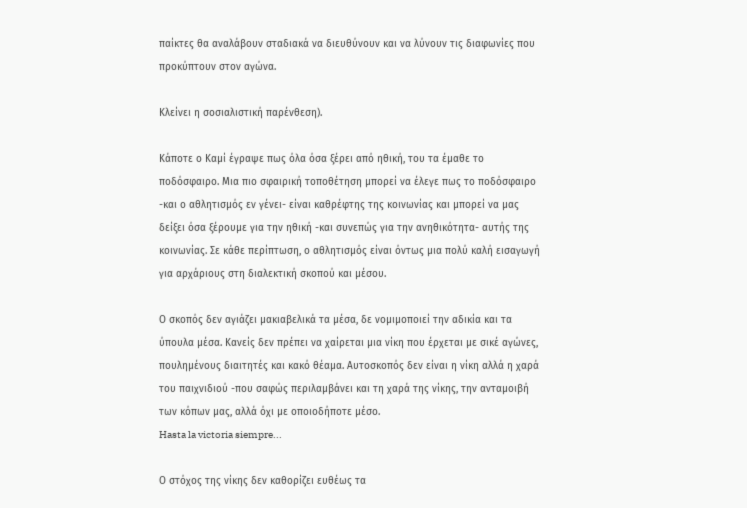παίκτες θα αναλάβουν σταδιακά να διευθύνουν και να λύνουν τις διαφωνίες που προκύπτουν στον αγώνα.

Κλείνει η σοσιαλιστική παρένθεση).

Κάποτε ο Καμί έγραψε πως όλα όσα ξέρει από ηθική, του τα έμαθε το ποδόσφαιρο. Μια πιο σφαιρική τοποθέτηση μπορεί να έλεγε πως το ποδόσφαιρο -και ο αθλητισμός εν γένει- είναι καθρέφτης της κοινωνίας και μπορεί να μας δείξει όσα ξέρουμε για την ηθική -και συνεπώς για την ανηθικότητα- αυτής της κοινωνίας. Σε κάθε περίπτωση, ο αθλητισμός είναι όντως μια πολύ καλή εισαγωγή για αρχάριους στη διαλεκτική σκοπού και μέσου.

Ο σκοπός δεν αγιάζει μακιαβελικά τα μέσα, δε νομιμοποιεί την αδικία και τα ύπουλα μέσα. Κανείς δεν πρέπει να χαίρεται μια νίκη που έρχεται με σικέ αγώνες, πουλημένους διαιτητές και κακό θέαμα. Αυτοσκοπός δεν είναι η νίκη αλλά η χαρά του παιχνιδιού -που σαφώς περιλαμβάνει και τη χαρά της νίκης, την ανταμοιβή των κόπων μας, αλλά όχι με οποιοδήποτε μέσο.
Hasta la victoria siempre...

Ο στόχος της νίκης δεν καθορίζει ευθέως τα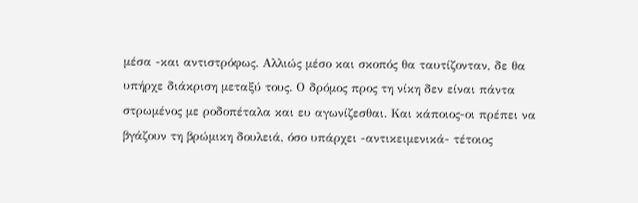μέσα -και αντιστρόφως. Αλλιώς μέσο και σκοπός θα ταυτίζονταν, δε θα υπήρχε διάκριση μεταξύ τους. Ο δρόμος προς τη νίκη δεν είναι πάντα στρωμένος με ροδοπέταλα και ευ αγωνίζεσθαι. Και κάποιος-οι πρέπει να βγάζουν τη βρώμικη δουλειά, όσο υπάρχει -αντικειμενικά- τέτοιος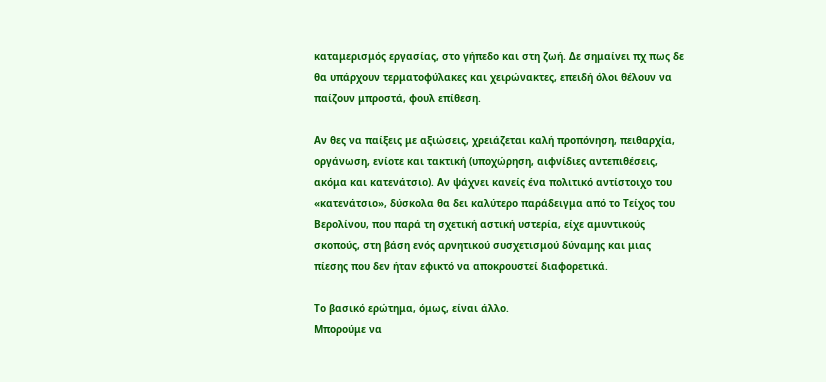καταμερισμός εργασίας, στο γήπεδο και στη ζωή. Δε σημαίνει πχ πως δε θα υπάρχουν τερματοφύλακες και χειρώνακτες, επειδή όλοι θέλουν να παίζουν μπροστά, φουλ επίθεση.

Αν θες να παίξεις με αξιώσεις, χρειάζεται καλή προπόνηση, πειθαρχία, οργάνωση, ενίοτε και τακτική (υποχώρηση, αιφνίδιες αντεπιθέσεις, ακόμα και κατενάτσιο). Αν ψάχνει κανείς ένα πολιτικό αντίστοιχο του «κατενάτσιο», δύσκολα θα δει καλύτερο παράδειγμα από το Τείχος του Βερολίνου, που παρά τη σχετική αστική υστερία, είχε αμυντικούς σκοπούς, στη βάση ενός αρνητικού συσχετισμού δύναμης και μιας πίεσης που δεν ήταν εφικτό να αποκρουστεί διαφορετικά.

Το βασικό ερώτημα, όμως, είναι άλλο.
Μπορούμε να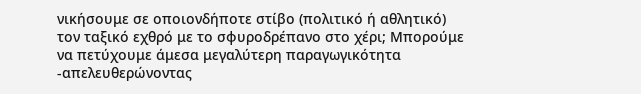νικήσουμε σε οποιονδήποτε στίβο (πολιτικό ή αθλητικό) τον ταξικό εχθρό με το σφυροδρέπανο στο χέρι; Μπορούμε να πετύχουμε άμεσα μεγαλύτερη παραγωγικότητα -απελευθερώνοντας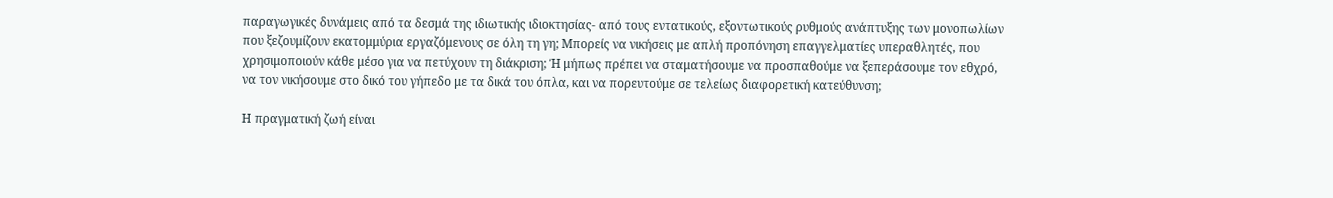παραγωγικές δυνάμεις από τα δεσμά της ιδιωτικής ιδιοκτησίας- από τους εντατικούς, εξοντωτικούς ρυθμούς ανάπτυξης των μονοπωλίων που ξεζουμίζουν εκατομμύρια εργαζόμενους σε όλη τη γη; Μπορείς να νικήσεις με απλή προπόνηση επαγγελματίες υπεραθλητές, που χρησιμοποιούν κάθε μέσο για να πετύχουν τη διάκριση; Ή μήπως πρέπει να σταματήσουμε να προσπαθούμε να ξεπεράσουμε τον εθχρό, να τον νικήσουμε στο δικό του γήπεδο με τα δικά του όπλα, και να πορευτούμε σε τελείως διαφορετική κατεύθυνση;

Η πραγματική ζωή είναι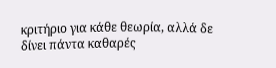κριτήριο για κάθε θεωρία, αλλά δε δίνει πάντα καθαρές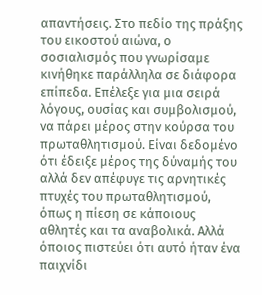απαντήσεις. Στο πεδίο της πράξης του εικοστού αιώνα, ο σοσιαλισμός που γνωρίσαμε κινήθηκε παράλληλα σε διάφορα επίπεδα. Επέλεξε για μια σειρά λόγους, ουσίας και συμβολισμού, να πάρει μέρος στην κούρσα του πρωταθλητισμού. Είναι δεδομένο ότι έδειξε μέρος της δύναμής του αλλά δεν απέφυγε τις αρνητικές πτυχές του πρωταθλητισμού, όπως η πίεση σε κάποιους αθλητές και τα αναβολικά. Αλλά όποιος πιστεύει ότι αυτό ήταν ένα παιχνίδι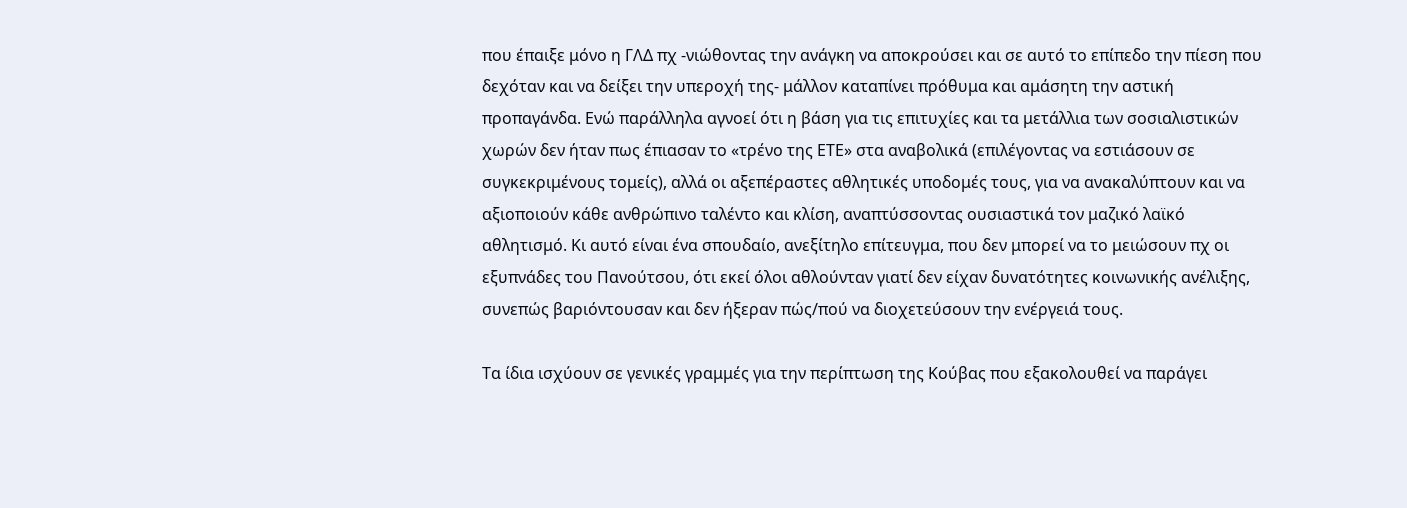που έπαιξε μόνο η ΓΛΔ πχ -νιώθοντας την ανάγκη να αποκρούσει και σε αυτό το επίπεδο την πίεση που δεχόταν και να δείξει την υπεροχή της- μάλλον καταπίνει πρόθυμα και αμάσητη την αστική προπαγάνδα. Ενώ παράλληλα αγνοεί ότι η βάση για τις επιτυχίες και τα μετάλλια των σοσιαλιστικών χωρών δεν ήταν πως έπιασαν το «τρένο της ΕΤΕ» στα αναβολικά (επιλέγοντας να εστιάσουν σε συγκεκριμένους τομείς), αλλά οι αξεπέραστες αθλητικές υποδομές τους, για να ανακαλύπτουν και να αξιοποιούν κάθε ανθρώπινο ταλέντο και κλίση, αναπτύσσοντας ουσιαστικά τον μαζικό λαϊκό αθλητισμό. Κι αυτό είναι ένα σπουδαίο, ανεξίτηλο επίτευγμα, που δεν μπορεί να το μειώσουν πχ οι εξυπνάδες του Πανούτσου, ότι εκεί όλοι αθλούνταν γιατί δεν είχαν δυνατότητες κοινωνικής ανέλιξης, συνεπώς βαριόντουσαν και δεν ήξεραν πώς/πού να διοχετεύσουν την ενέργειά τους.

Τα ίδια ισχύουν σε γενικές γραμμές για την περίπτωση της Κούβας που εξακολουθεί να παράγει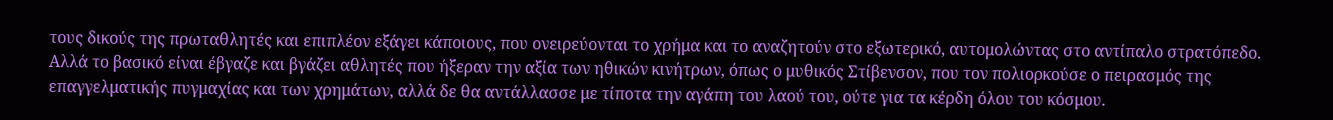τους δικούς της πρωταθλητές και επιπλέον εξάγει κάποιους, που ονειρεύονται το χρήμα και το αναζητούν στο εξωτερικό, αυτομολώντας στο αντίπαλο στρατόπεδο. Αλλά το βασικό είναι έβγαζε και βγάζει αθλητές που ήξεραν την αξία των ηθικών κινήτρων, όπως ο μυθικός Στίβενσον, που τον πολιορκούσε ο πειρασμός της επαγγελματικής πυγμαχίας και των χρημάτων, αλλά δε θα αντάλλασσε με τίποτα την αγάπη του λαού του, ούτε για τα κέρδη όλου του κόσμου.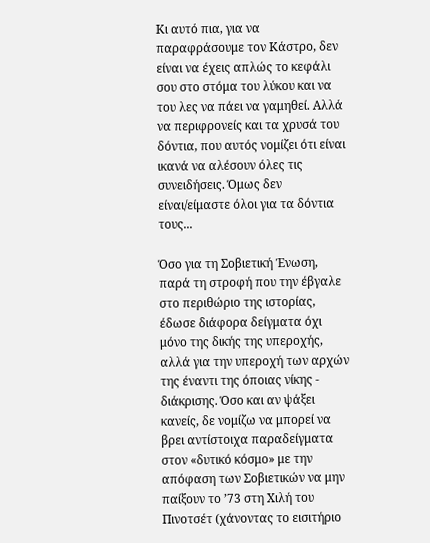Κι αυτό πια, για να παραφράσουμε τον Κάστρο, δεν είναι να έχεις απλώς το κεφάλι σου στο στόμα του λύκου και να του λες να πάει να γαμηθεί. Αλλά να περιφρονείς και τα χρυσά του δόντια, που αυτός νομίζει ότι είναι ικανά να αλέσουν όλες τις συνειδήσεις. Όμως δεν είναι/είμαστε όλοι για τα δόντια τους...

Όσο για τη Σοβιετική Ένωση, παρά τη στροφή που την έβγαλε στο περιθώριο της ιστορίας, έδωσε διάφορα δείγματα όχι μόνο της δικής της υπεροχής, αλλά για την υπεροχή των αρχών της έναντι της όποιας νίκης - διάκρισης. Όσο και αν ψάξει κανείς, δε νομίζω να μπορεί να βρει αντίστοιχα παραδείγματα στον «δυτικό κόσμο» με την απόφαση των Σοβιετικών να μην παίξουν το ’73 στη Χιλή του Πινοτσέτ (χάνοντας το εισιτήριο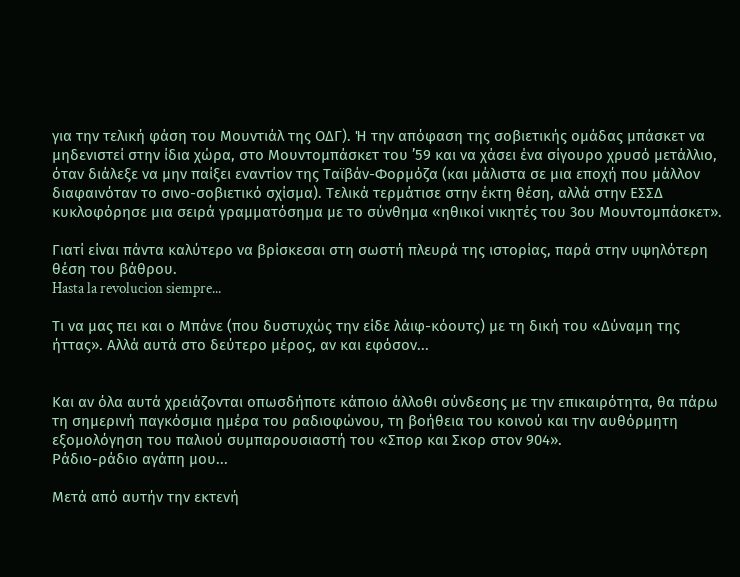για την τελική φάση του Μουντιάλ της ΟΔΓ). Ή την απόφαση της σοβιετικής ομάδας μπάσκετ να μηδενιστεί στην ίδια χώρα, στο Μουντομπάσκετ του ’59 και να χάσει ένα σίγουρο χρυσό μετάλλιο, όταν διάλεξε να μην παίξει εναντίον της Ταϊβάν-Φορμόζα (και μάλιστα σε μια εποχή που μάλλον διαφαινόταν το σινο-σοβιετικό σχίσμα). Τελικά τερμάτισε στην έκτη θέση, αλλά στην ΕΣΣΔ κυκλοφόρησε μια σειρά γραμματόσημα με το σύνθημα «ηθικοί νικητές του 3ου Μουντομπάσκετ».

Γιατί είναι πάντα καλύτερο να βρίσκεσαι στη σωστή πλευρά της ιστορίας, παρά στην υψηλότερη θέση του βάθρου.
Hasta la revolucion siempre...

Τι να μας πει και ο Μπάνε (που δυστυχώς την είδε λάιφ-κόουτς) με τη δική του «Δύναμη της ήττας». Αλλά αυτά στο δεύτερο μέρος, αν και εφόσον...


Και αν όλα αυτά χρειάζονται οπωσδήποτε κάποιο άλλοθι σύνδεσης με την επικαιρότητα, θα πάρω τη σημερινή παγκόσμια ημέρα του ραδιοφώνου, τη βοήθεια του κοινού και την αυθόρμητη εξομολόγηση του παλιού συμπαρουσιαστή του «Σπορ και Σκορ στον 904».
Ράδιο-ράδιο αγάπη μου...

Μετά από αυτήν την εκτενή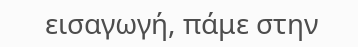εισαγωγή, πάμε στην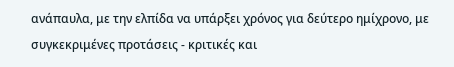ανάπαυλα, με την ελπίδα να υπάρξει χρόνος για δεύτερο ημίχρονο, με συγκεκριμένες προτάσεις - κριτικές και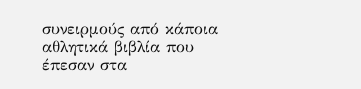συνειρμούς από κάποια αθλητικά βιβλία που έπεσαν στα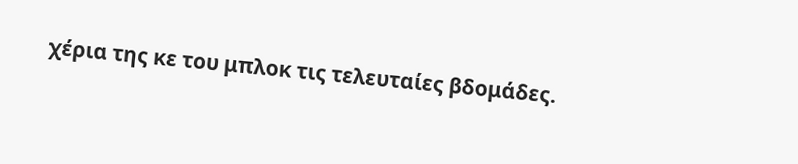χέρια της κε του μπλοκ τις τελευταίες βδομάδες.